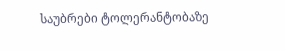საუბრები ტოლერანტობაზე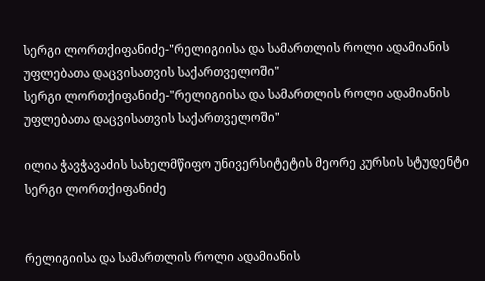სერგი ლორთქიფანიძე-"რელიგიისა და სამართლის როლი ადამიანის უფლებათა დაცვისათვის საქართველოში"
სერგი ლორთქიფანიძე-"რელიგიისა და სამართლის როლი ადამიანის უფლებათა დაცვისათვის საქართველოში"

ილია ჭავჭავაძის სახელმწიფო უნივერსიტეტის მეორე კურსის სტუდენტი
სერგი ლორთქიფანიძე


რელიგიისა და სამართლის როლი ადამიანის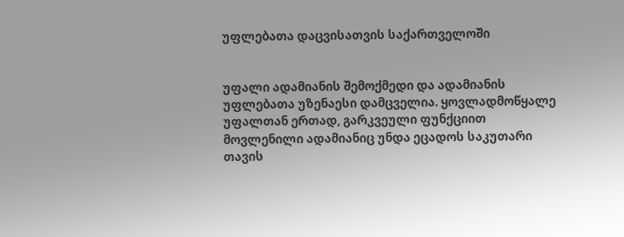უფლებათა დაცვისათვის საქართველოში


უფალი ადამიანის შემოქმედი და ადამიანის უფლებათა უზენაესი დამცველია. ყოვლადმოწყალე უფალთან ერთად, გარკვეული ფუნქციით მოვლენილი ადამიანიც უნდა ეცადოს საკუთარი თავის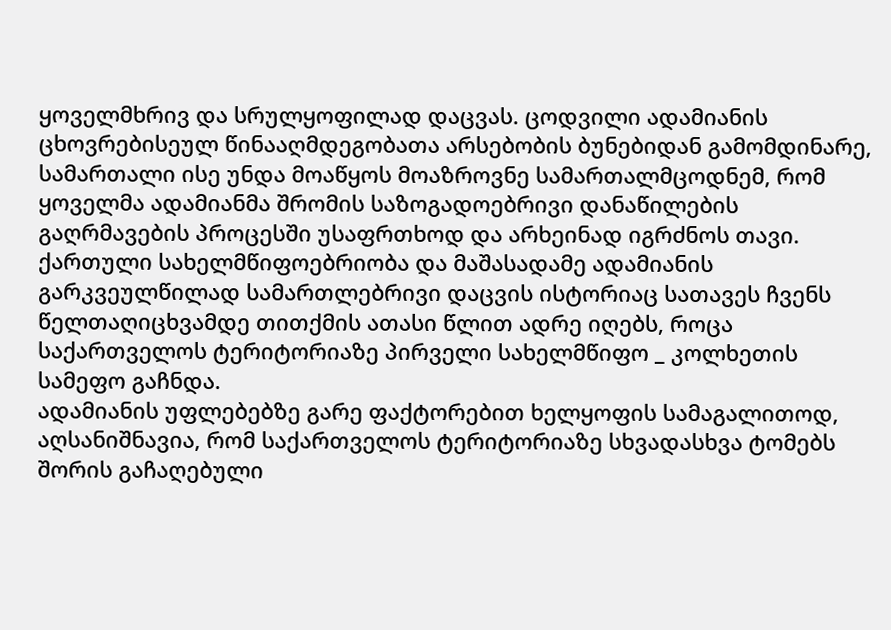ყოველმხრივ და სრულყოფილად დაცვას. ცოდვილი ადამიანის ცხოვრებისეულ წინააღმდეგობათა არსებობის ბუნებიდან გამომდინარე, სამართალი ისე უნდა მოაწყოს მოაზროვნე სამართალმცოდნემ, რომ ყოველმა ადამიანმა შრომის საზოგადოებრივი დანაწილების გაღრმავების პროცესში უსაფრთხოდ და არხეინად იგრძნოს თავი.
ქართული სახელმწიფოებრიობა და მაშასადამე ადამიანის გარკვეულწილად სამართლებრივი დაცვის ისტორიაც სათავეს ჩვენს წელთაღიცხვამდე თითქმის ათასი წლით ადრე იღებს, როცა საქართველოს ტერიტორიაზე პირველი სახელმწიფო _ კოლხეთის სამეფო გაჩნდა.
ადამიანის უფლებებზე გარე ფაქტორებით ხელყოფის სამაგალითოდ, აღსანიშნავია, რომ საქართველოს ტერიტორიაზე სხვადასხვა ტომებს შორის გაჩაღებული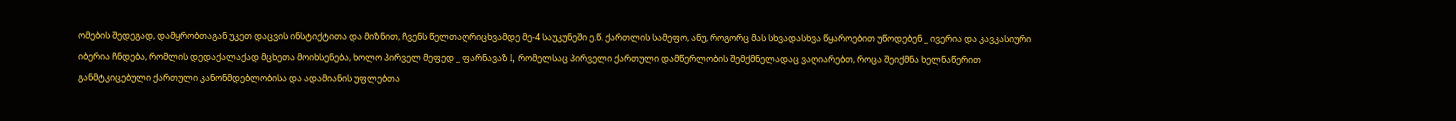ომების შედეგად, დამყრობთაგან უკეთ დაცვის ინსტიქტითა და მიზნით, ჩვენს წელთაღრიცხვამდე მე-4 საუკუნეში ე.წ. ქართლის სამეფო, ანუ, როგორც მას სხვადასხვა წყაროებით უწოდებენ _ ივერია და კავკასიური იბერია ჩნდება, რომლის დედაქალაქად მცხეთა მოიხსენება, ხოლო პირველ მეფედ _ ფარნავაზ I, რომელსაც პირველი ქართული დამწერლობის შემქმნელადაც ვაღიარებთ, როცა შეიქმნა ხელნაწერით განმტკიცებული ქართული კანონმდებლობისა და ადამიანის უფლებთა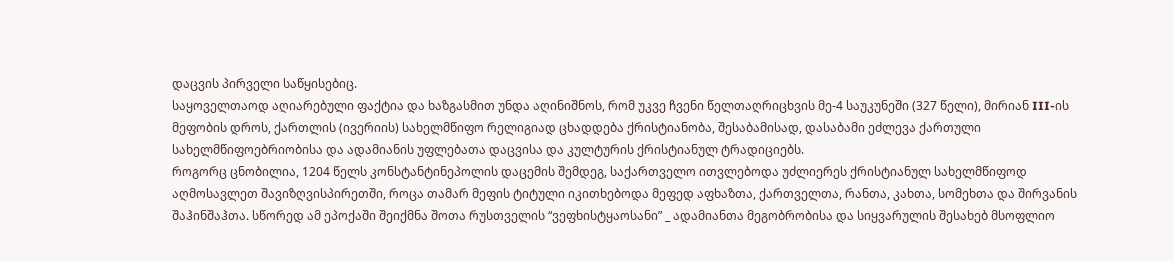დაცვის პირველი საწყისებიც.
საყოველთაოდ აღიარებული ფაქტია და ხაზგასმით უნდა აღინიშნოს, რომ უკვე ჩვენი წელთაღრიცხვის მე-4 საუკუნეში (327 წელი), მირიან III-ის მეფობის დროს, ქართლის (ივერიის) სახელმწიფო რელიგიად ცხადდება ქრისტიანობა, შესაბამისად, დასაბამი ეძლევა ქართული სახელმწიფოებრიობისა და ადამიანის უფლებათა დაცვისა და კულტურის ქრისტიანულ ტრადიციებს.
როგორც ცნობილია, 1204 წელს კონსტანტინეპოლის დაცემის შემდეგ, საქართველო ითვლებოდა უძლიერეს ქრისტიანულ სახელმწიფოდ აღმოსავლეთ შავიზღვისპირეთში, როცა თამარ მეფის ტიტული იკითხებოდა მეფედ აფხაზთა, ქართველთა, რანთა, კახთა, სომეხთა და შირვანის შაჰინშაჰთა. სწორედ ამ ეპოქაში შეიქმნა შოთა რუსთველის “ვეფხისტყაოსანი” _ ადამიანთა მეგობრობისა და სიყვარულის შესახებ მსოფლიო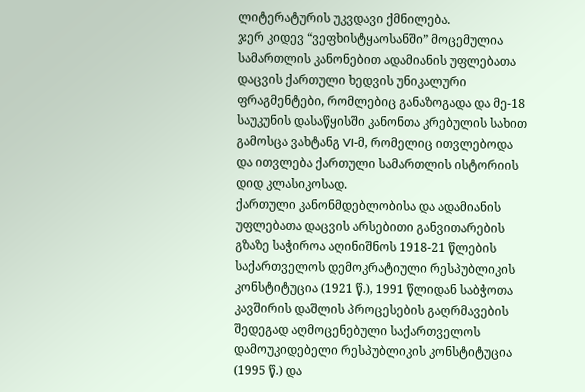ლიტერატურის უკვდავი ქმნილება.
ჯერ კიდევ “ვეფხისტყაოსანში” მოცემულია სამართლის კანონებით ადამიანის უფლებათა დაცვის ქართული ხედვის უნიკალური ფრაგმენტები, რომლებიც განაზოგადა და მე-18 საუკუნის დასაწყისში კანონთა კრებულის სახით გამოსცა ვახტანგ VI-მ, რომელიც ითვლებოდა და ითვლება ქართული სამართლის ისტორიის დიდ კლასიკოსად.
ქართული კანონმდებლობისა და ადამიანის უფლებათა დაცვის არსებითი განვითარების გზაზე საჭიროა აღინიშნოს 1918-21 წლების საქართველოს დემოკრატიული რესპუბლიკის კონსტიტუცია (1921 წ.), 1991 წლიდან საბჭოთა კავშირის დაშლის პროცესების გაღრმავების შედეგად აღმოცენებული საქართველოს დამოუკიდებელი რესპუბლიკის კონსტიტუცია (1995 წ.) და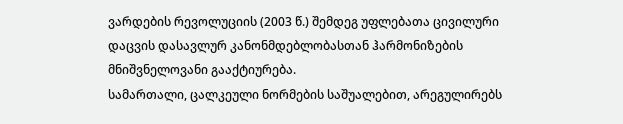ვარდების რევოლუციის (2003 წ.) შემდეგ უფლებათა ცივილური დაცვის დასავლურ კანონმდებლობასთან ჰარმონიზების მნიშვნელოვანი გააქტიურება.
სამართალი, ცალკეული ნორმების საშუალებით, არეგულირებს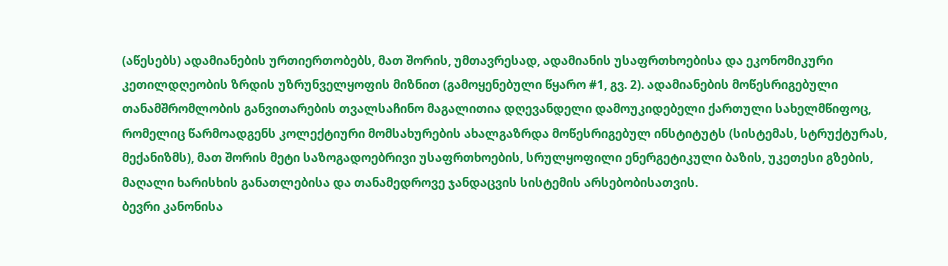(აწესებს) ადამიანების ურთიერთობებს, მათ შორის, უმთავრესად, ადამიანის უსაფრთხოებისა და ეკონომიკური კეთილდღეობის ზრდის უზრუნველყოფის მიზნით (გამოყენებული წყარო #1, გვ. 2). ადამიანების მოწესრიგებული თანამშრომლობის განვითარების თვალსაჩინო მაგალითია დღევანდელი დამოუკიდებელი ქართული სახელმწიფოც, რომელიც წარმოადგენს კოლექტიური მომსახურების ახალგაზრდა მოწესრიგებულ ინსტიტუტს (სისტემას, სტრუქტურას, მექანიზმს), მათ შორის მეტი საზოგადოებრივი უსაფრთხოების, სრულყოფილი ენერგეტიკული ბაზის, უკეთესი გზების, მაღალი ხარისხის განათლებისა და თანამედროვე ჯანდაცვის სისტემის არსებობისათვის.
ბევრი კანონისა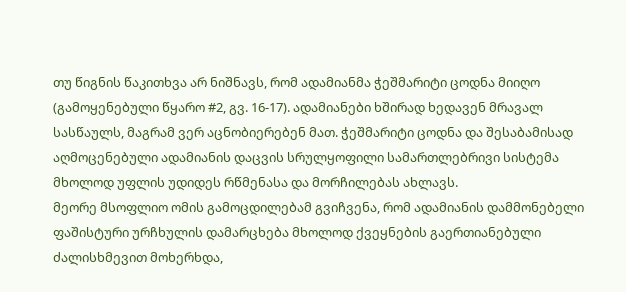თუ წიგნის წაკითხვა არ ნიშნავს, რომ ადამიანმა ჭეშმარიტი ცოდნა მიიღო (გამოყენებული წყარო #2, გვ. 16-17). ადამიანები ხშირად ხედავენ მრავალ სასწაულს, მაგრამ ვერ აცნობიერებენ მათ. ჭეშმარიტი ცოდნა და შესაბამისად აღმოცენებული ადამიანის დაცვის სრულყოფილი სამართლებრივი სისტემა მხოლოდ უფლის უდიდეს რწმენასა და მორჩილებას ახლავს.
მეორე მსოფლიო ომის გამოცდილებამ გვიჩვენა, რომ ადამიანის დამმონებელი ფაშისტური ურჩხულის დამარცხება მხოლოდ ქვეყნების გაერთიანებული ძალისხმევით მოხერხდა,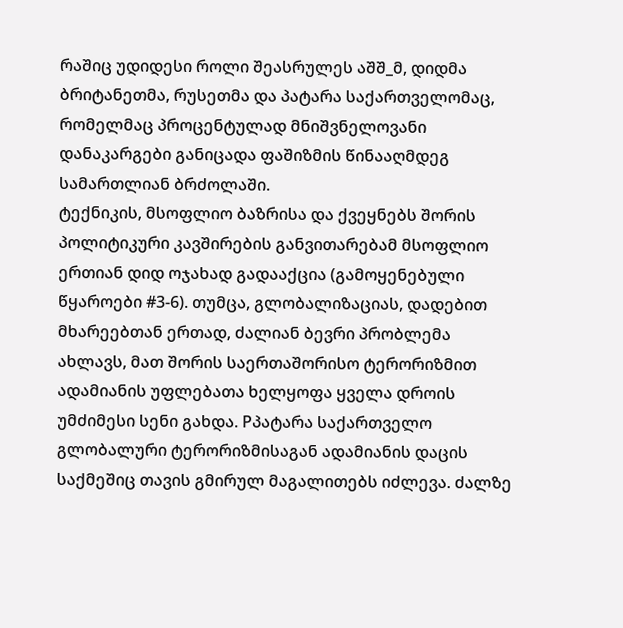რაშიც უდიდესი როლი შეასრულეს აშშ_მ, დიდმა ბრიტანეთმა, რუსეთმა და პატარა საქართველომაც, რომელმაც პროცენტულად მნიშვნელოვანი დანაკარგები განიცადა ფაშიზმის წინააღმდეგ სამართლიან ბრძოლაში.
ტექნიკის, მსოფლიო ბაზრისა და ქვეყნებს შორის პოლიტიკური კავშირების განვითარებამ მსოფლიო ერთიან დიდ ოჯახად გადააქცია (გამოყენებული წყაროები #3-6). თუმცა, გლობალიზაციას, დადებით მხარეებთან ერთად, ძალიან ბევრი პრობლემა ახლავს, მათ შორის საერთაშორისო ტერორიზმით ადამიანის უფლებათა ხელყოფა ყველა დროის უმძიმესი სენი გახდა. Pპატარა საქართველო გლობალური ტერორიზმისაგან ადამიანის დაცის საქმეშიც თავის გმირულ მაგალითებს იძლევა. ძალზე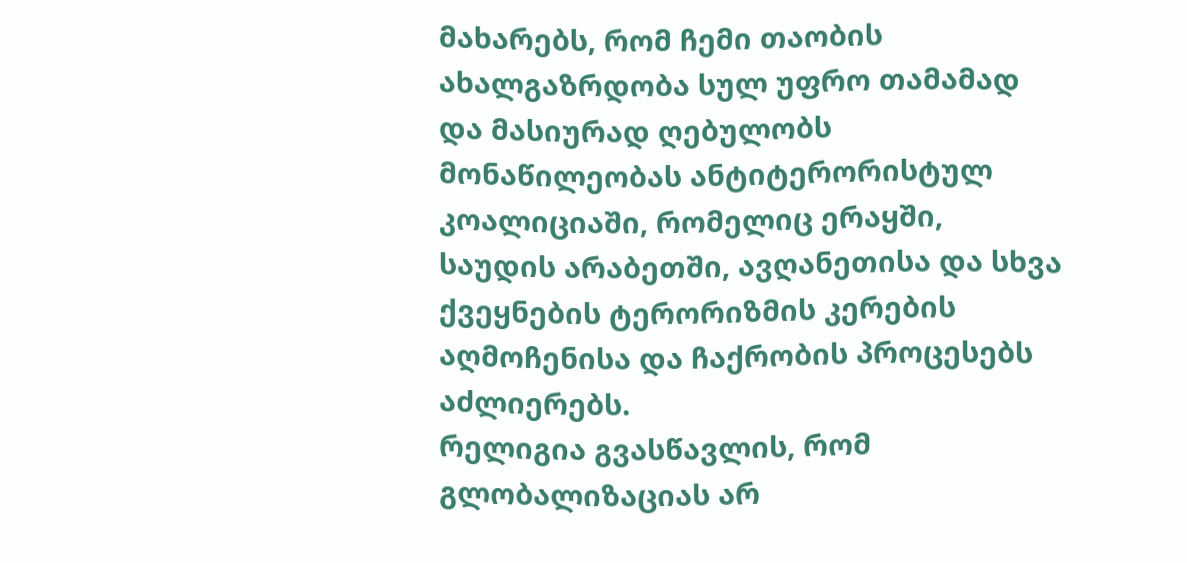მახარებს, რომ ჩემი თაობის ახალგაზრდობა სულ უფრო თამამად და მასიურად ღებულობს მონაწილეობას ანტიტერორისტულ კოალიციაში, რომელიც ერაყში, საუდის არაბეთში, ავღანეთისა და სხვა ქვეყნების ტერორიზმის კერების აღმოჩენისა და ჩაქრობის პროცესებს აძლიერებს.
რელიგია გვასწავლის, რომ გლობალიზაციას არ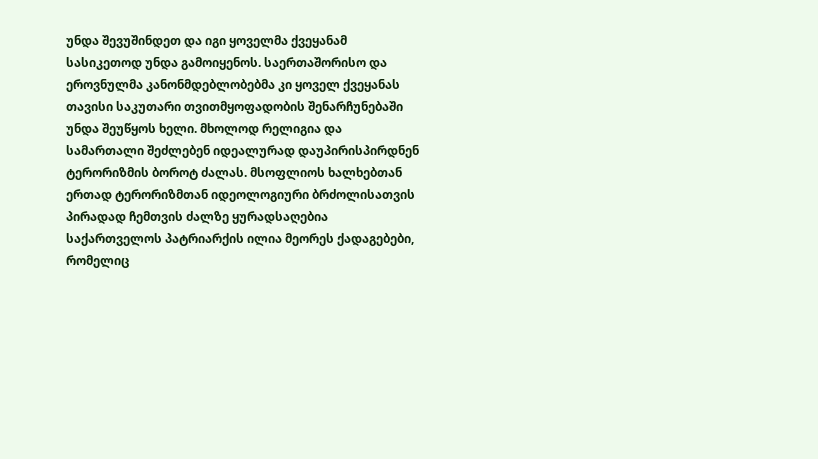უნდა შევუშინდეთ და იგი ყოველმა ქვეყანამ სასიკეთოდ უნდა გამოიყენოს. საერთაშორისო და ეროვნულმა კანონმდებლობებმა კი ყოველ ქვეყანას თავისი საკუთარი თვითმყოფადობის შენარჩუნებაში უნდა შეუწყოს ხელი. მხოლოდ რელიგია და სამართალი შეძლებენ იდეალურად დაუპირისპირდნენ ტერორიზმის ბოროტ ძალას. მსოფლიოს ხალხებთან ერთად ტერორიზმთან იდეოლოგიური ბრძოლისათვის პირადად ჩემთვის ძალზე ყურადსაღებია საქართველოს პატრიარქის ილია მეორეს ქადაგებები, რომელიც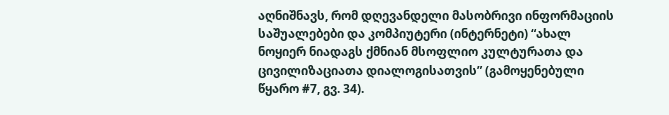აღნიშნავს, რომ დღევანდელი მასობრივი ინფორმაციის საშუალებები და კომპიუტერი (ინტერნეტი) “ახალ ნოყიერ ნიადაგს ქმნიან მსოფლიო კულტურათა და ცივილიზაციათა დიალოგისათვის” (გამოყენებული წყარო #7, გვ. 34).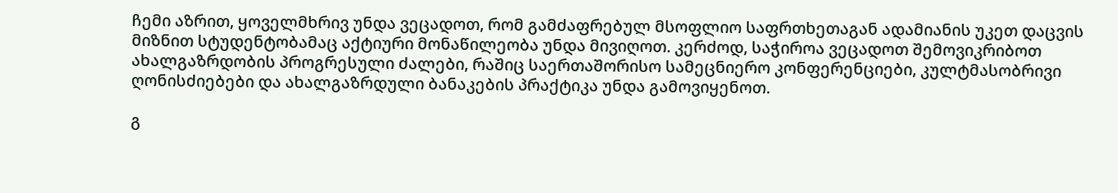ჩემი აზრით, ყოველმხრივ უნდა ვეცადოთ, რომ გამძაფრებულ მსოფლიო საფრთხეთაგან ადამიანის უკეთ დაცვის მიზნით სტუდენტობამაც აქტიური მონაწილეობა უნდა მივიღოთ. კერძოდ, საჭიროა ვეცადოთ შემოვიკრიბოთ ახალგაზრდობის პროგრესული ძალები, რაშიც საერთაშორისო სამეცნიერო კონფერენციები, კულტმასობრივი ღონისძიებები და ახალგაზრდული ბანაკების პრაქტიკა უნდა გამოვიყენოთ.

გ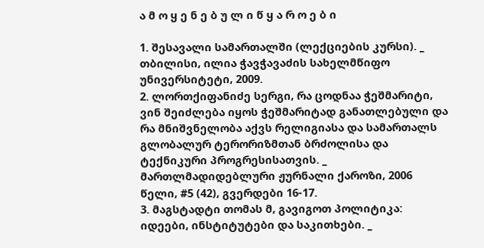ა მ ო ყ ე ნ ე ბ უ ლ ი წ ყ ა რ ო ე ბ ი

1. შესავალი სამართალში (ლექციების კურსი). _ თბილისი, ილია ჭავჭავაძის სახელმწიფო უნივერსიტეტი, 2009.
2. ლორთქიფანიძე სერგი, რა ცოდნაა ჭეშმარიტი, ვინ შეიძლება იყოს ჭეშმარიტად განათლებული და რა მნიშვნელობა აქვს რელიგიასა და სამართალს გლობალურ ტერორიზმთან ბრძოლისა და ტექნიკური პროგრესისათვის. _ მართლმადიდებლური ჟურნალი ქაროზი, 2006 წელი, #5 (42), გვერდები 16-17.
3. მაგსტადტი თომას მ, გავიგოთ პოლიტიკა: იდეები, ინსტიტუტები და საკითხები. _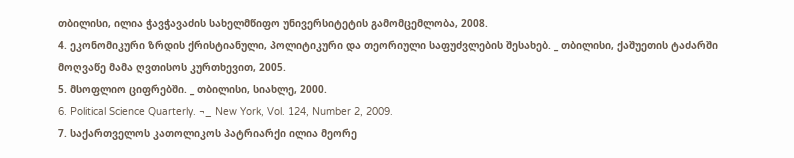თბილისი, ილია ჭავჭავაძის სახელმწიფო უნივერსიტეტის გამომცემლობა, 2008.
4. ეკონომიკური ზრდის ქრისტიანული, პოლიტიკური და თეორიული საფუძვლების შესახებ. _ თბილისი, ქაშუეთის ტაძარში მოღვაწე მამა ღვთისოს კურთხევით, 2005.
5. მსოფლიო ციფრებში. _ თბილისი, სიახლე, 2000.
6. Political Science Quarterly. ¬_ New York, Vol. 124, Number 2, 2009.
7. საქართველოს კათოლიკოს პატრიარქი ილია მეორე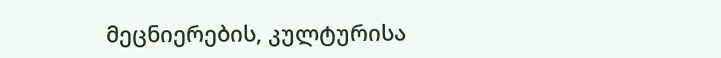მეცნიერების, კულტურისა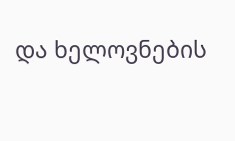და ხელოვნების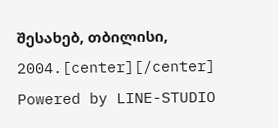შესახებ, თბილისი, 2004.[center][/center]
Powered by LINE-STUDIO